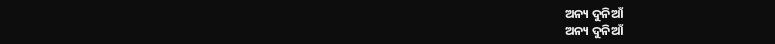ଅନ୍ୟ ଦୁନିଆଁ
ଅନ୍ୟ ଦୁନିଆଁ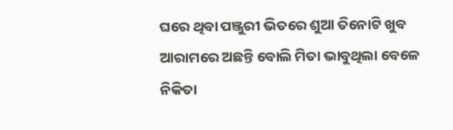ଘରେ ଥିବା ପଞ୍ଜୁରୀ ଭିତରେ ଶୁଆ ତିନୋଟି ଖୁବ ଆରାମରେ ଅଛନ୍ତି ବୋଲି ମିତା ଭାବୁଥିଲା ବେଳେ ନିକିତା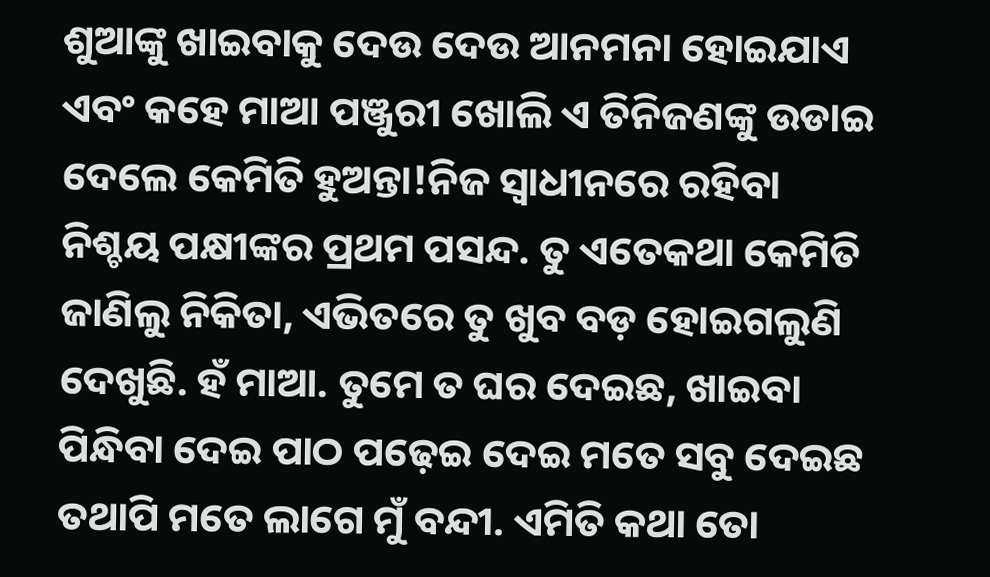ଶୁଆଙ୍କୁ ଖାଇବାକୁ ଦେଉ ଦେଉ ଆନମନା ହୋଇଯାଏ ଏବଂ କହେ ମାଆ ପଞ୍ଜୁରୀ ଖୋଲି ଏ ତିନିଜଣଙ୍କୁ ଉଡାଇ ଦେଲେ କେମିତି ହୁଅନ୍ତା!ନିଜ ସ୍ୱାଧୀନରେ ରହିବା ନିଶ୍ଚୟ ପକ୍ଷୀଙ୍କର ପ୍ରଥମ ପସନ୍ଦ. ତୁ ଏତେକଥା କେମିତି ଜାଣିଲୁ ନିକିତା, ଏଭିତରେ ତୁ ଖୁବ ବଡ଼ ହୋଇଗଲୁଣି ଦେଖୁଛି. ହଁ ମାଆ. ତୁମେ ତ ଘର ଦେଇଛ, ଖାଇବା ପିନ୍ଧିବା ଦେଇ ପାଠ ପଢ଼େଇ ଦେଇ ମତେ ସବୁ ଦେଇଛ ତଥାପି ମତେ ଲାଗେ ମୁଁ ବନ୍ଦୀ. ଏମିତି କଥା ତୋ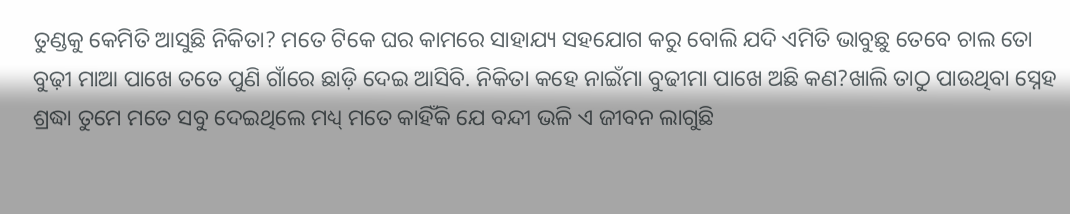ତୁଣ୍ଡକୁ କେମିତି ଆସୁଛି ନିକିତା? ମତେ ଟିକେ ଘର କାମରେ ସାହାଯ୍ୟ ସହଯୋଗ କରୁ ବୋଲି ଯଦି ଏମିତି ଭାବୁଛୁ ତେବେ ଚାଲ ତୋ ବୁଢ଼ୀ ମାଆ ପାଖେ ତତେ ପୁଣି ଗାଁରେ ଛାଡ଼ି ଦେଇ ଆସିବି. ନିକିତା କହେ ନାଇଁମା ବୁଢୀମା ପାଖେ ଅଛି କଣ?ଖାଲି ତାଠୁ ପାଉଥିବା ସ୍ନେହ ଶ୍ରଦ୍ଧା ତୁମେ ମତେ ସବୁ ଦେଇଥିଲେ ମଧ୍ୟ୍ ମତେ କାହିଁକି ଯେ ବନ୍ଦୀ ଭଳି ଏ ଜୀବନ ଲାଗୁଛି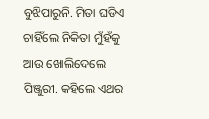ବୁଝିପାରୁନି. ମିତା ଘଡିଏ ଚାହିଁଲେ ନିକିତା ମୁଁହଁକୁ ଆଉ ଖୋଲିଦେଲେ ପିଞ୍ଜୁରୀ. କହିଲେ ଏଥର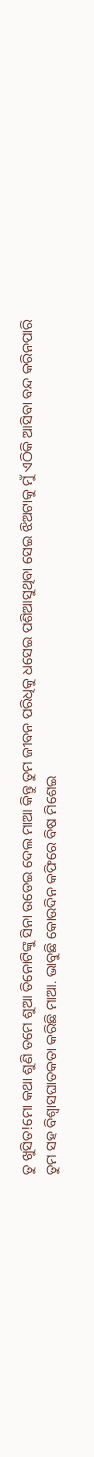ତୁ ଖୁସିତ!ମୋ କଥା ଶୁଣି ତମେ ଶୁଆ ତିନୋଟିଙ୍କୁ ସିନା ଉଡେଇ ଦେଲ ମାଆ କିନ୍ତୁ ତୁମ ଜୀବନ ପରିଧିକୁ ଧସେଇ ପଶିଆସୁଥିବା ସେଇ ଝିଅଟାକୁ ମୁଁ ଏଠିକି ଆସିବା ବନ୍ଦ କରିନପାରି ତୁମ ସହ ବିଶ୍ୱାସଘାତକତା କରିଛି ମାଆ. ଭାବୁଛି କୋଉଦିନ କଫିରେ ବିଷ ମିଶେଇ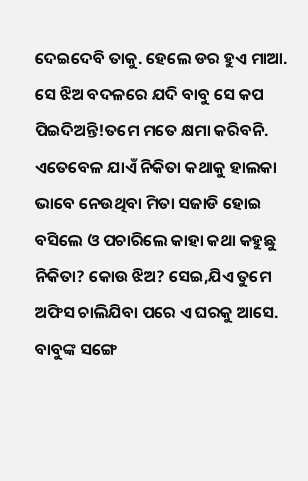ଦେଇଦେବି ତାକୁ. ହେଲେ ଡର ହୁଏ ମାଆ. ସେ ଝିଅ ବଦଳରେ ଯଦି ବାବୁ ସେ କପ ପିଇଦିଅନ୍ତି!ତମେ ମତେ କ୍ଷମା କରିବନି. ଏତେବେଳ ଯାଏଁ ନିକିତା କଥାକୁ ହାଲକା ଭାବେ ନେଉଥିବା ମିତା ସଜାଡି ହୋଇ ବସିଲେ ଓ ପଚାରିଲେ କାହା କଥା କହୁଛୁ ନିକିତା? କୋଉ ଝିଅ? ସେଇ,ଯିଏ ତୁମେ ଅଫିସ ଚାଲିଯିବା ପରେ ଏ ଘରକୁ ଆସେ. ବାବୁଙ୍କ ସଙ୍ଗେ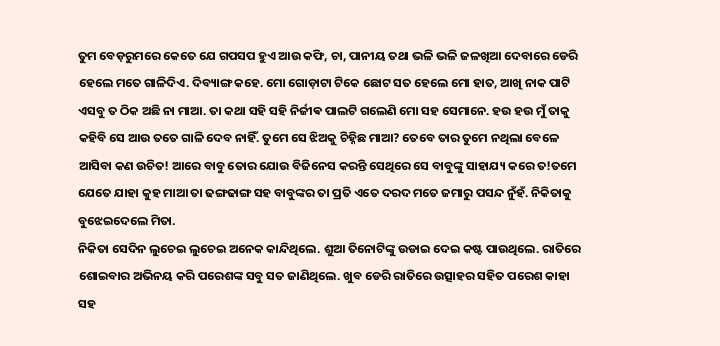ତୁମ ବେଡ଼ରୁମରେ କେତେ ଯେ ଗପସପ ହୁଏ ଆଉ କଫି, ଚା, ପାନୀୟ ତଥା ଭଳି ଭଳି ଜଳଖିଆ ଦେବାରେ ଡେରି ହେଲେ ମତେ ଗାଳିଦିଏ. ଦିବ୍ୟାଙ୍ଗ କହେ. ମୋ ଗୋଡ଼ାଟା ଟିକେ ଛୋଟ ସତ ହେଲେ ମୋ ହାତ, ଆଖି ନାକ ପାଟି ଏସବୁ ତ ଠିକ ଅଛି ନା ମାଆ. ତା କଥା ସହି ସହି ନିର୍ଜୀଵ ପାଲଟି ଗଲେଣି ମୋ ସହ ସେମାନେ. ହଉ ହଉ ମୁଁ ତାକୁ କହିବି ସେ ଆଉ ତତେ ଗାଳି ଦେବ ନାହିଁ. ତୁମେ ସେ ଝିଅକୁ ଚିହ୍ନିଛ ମାଆ? ତେବେ ତାର ତୁମେ ନଥିଲା ବେଳେ ଆସିବା କଣ ଉଚିତ! ଆରେ ବାବୁ ତୋର ଯୋଉ ବିଜିନେସ କରନ୍ତି ସେଥିରେ ସେ ବାବୁଙ୍କୁ ସାହାଯ୍ୟ କରେ ତ!ତମେ ଯେତେ ଯାହା କୁହ ମାଆ ତା ଢଙ୍ଗଢାଙ୍ଗ ସହ ବାବୁଙ୍କର ତା ପ୍ରତି ଏତେ ଦରଦ ମତେ ଜମାରୁ ପସନ୍ଦ ନୁଁହଁ. ନିକିତାକୁ ବୁଝେଇଦେଲେ ମିତା.
ନିକିତା ସେଦିନ ଲୁଚେଇ ଲୁଚେଇ ଅନେକ କାନ୍ଦିଥିଲେ. ଶୁଆ ତିନୋଟିଙ୍କୁ ଉଡାଇ ଦେଇ କଷ୍ଟ ପାଉଥିଲେ. ରାତିରେ ଶୋଇବାର ଅଭିନୟ କରି ପରେଶଙ୍କ ସବୁ ସତ ଜାଣିଥିଲେ. ଖୁବ ଡେରି ରାତିରେ ଉତ୍ସାହର ସହିତ ପରେଶ କାହା ସହ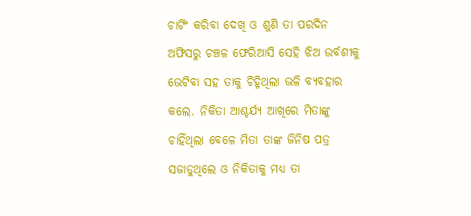ଚାର୍ଟିଂ କରିବା ଦେଖି ଓ ଶୁଣି ତା ପରଦିନ ଅଫିସରୁ ଚଞ୍ଚଳ ଫେରିଆସି ସେହି ଝିଅ ଉର୍ବଶୀକୁ ଭେଟିବା ସହ ତାକୁ ଚିହ୍ନିଥିଲା ଭଳି ବ୍ୟବହାର କଲେ. ନିକିତା ଆଶ୍ଚର୍ଯ୍ୟ ଆଖିରେ ମିତାଙ୍କୁ ଚାହିଁଥିଲା ବେଳେ ମିତା ତାଙ୍କ ଜିନିଷ ପତ୍ର ସଜାଡୁଥିଲେ ଓ ନିକିତାକୁ ମଧ୍ୟ ତା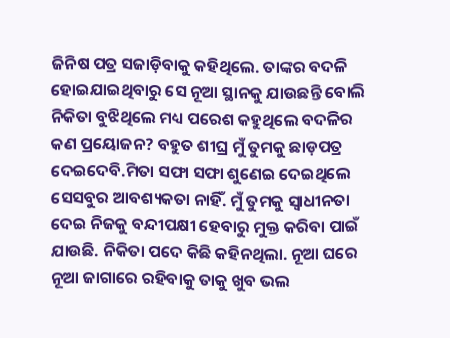ଜିନିଷ ପତ୍ର ସଜାଡ଼ିବାକୁ କହିଥିଲେ. ତାଙ୍କର ବଦଳି ହୋଇଯାଇଥିବାରୁ ସେ ନୂଆ ସ୍ଥାନକୁ ଯାଉଛନ୍ତି ବୋଲି ନିକିତା ବୁଝିଥିଲେ ମଧ୍ୟ ପରେଶ କହୁଥିଲେ ବଦଳିର କଣ ପ୍ରୟୋଜନ? ବହୁତ ଶୀଘ୍ର ମୁଁ ତୁମକୁ ଛାଡ଼ପତ୍ର ଦେଇଦେବି.ମିତା ସଫା ସଫା ଶୁଣେଇ ଦେଇଥିଲେ ସେସବୁର ଆବଶ୍ୟକତା ନାହିଁ. ମୁଁ ତୁମକୁ ସ୍ବାଧୀନତା ଦେଇ ନିଜକୁ ବନ୍ଦୀପକ୍ଷୀ ହେବାରୁ ମୁକ୍ତ କରିବା ପାଇଁ ଯାଉଛି. ନିକିତା ପଦେ କିଛି କହିନଥିଲା. ନୂଆ ଘରେ ନୂଆ ଜାଗାରେ ରହିବାକୁ ତାକୁ ଖୁବ ଭଲ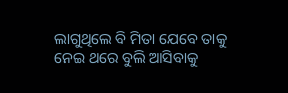ଲାଗୁଥିଲେ ବି ମିତା ଯେବେ ତାକୁ ନେଇ ଥରେ ବୁଲି ଆସିବାକୁ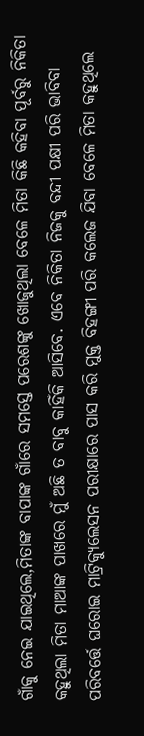ଗାଁକୁ ନେଇ ଯାଇଥିଲେ,ମିତାଙ୍କ ବାପାଙ୍କ ଗାଁରେ ସମସ୍ତେ ପରେଶଙ୍କୁ ଖୋଜୁଥିଲା ବେଳେ ମିତା କିଛି କହିବା ପୂର୍ବରୁ ନିକିତା କହୁଥିଲା ମିତା ମାଆଙ୍କ ପାଖରେ ମୁଁ ଅଛି ତ ବାବୁ କାହିଁକି ଆସିବେ. ଏବେ ନିକିତା ନିଜକୁ ବନ୍ଦୀ ପକ୍ଷୀ ପରି ଭାବିବା ପରିବର୍ତ୍ତେ ଘରୋଇ ମାଟ୍ରିକ୍ୟୁଲେସନ ପରୀକ୍ଷାରେ ପାସ କରି ମୁକ୍ତ ବିହଙ୍ଗୀ ପରି କଲେଜ ଯିବା ବେଳେ ମିତା କହୁଥିଲେ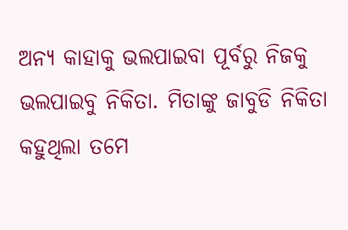ଅନ୍ୟ କାହାକୁ ଭଲପାଇବା ପୂର୍ବରୁ ନିଜକୁ ଭଲପାଇବୁ ନିକିତା. ମିତାଙ୍କୁ ଜାବୁଡି ନିକିତା କହୁଥିଲା ତମେ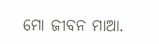ମୋ ଜୀବନ ମାଆ.